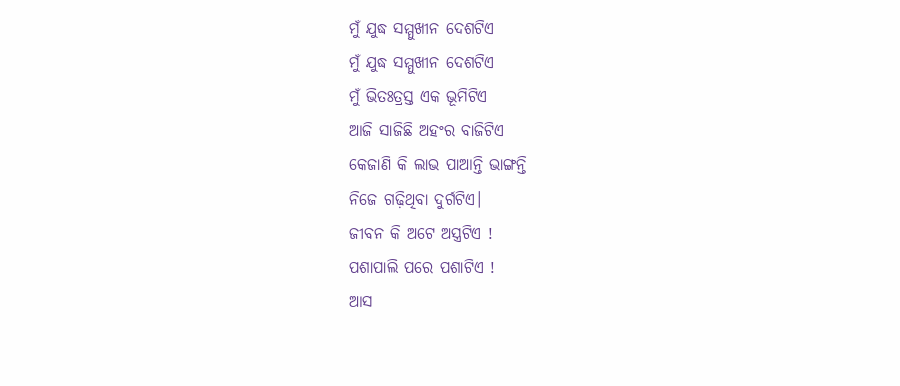ମୁଁ ଯୁଦ୍ଧ ସମ୍ମୁଖୀନ ଦେଶଟିଏ
ମୁଁ ଯୁଦ୍ଧ ସମ୍ମୁଖୀନ ଦେଶଟିଏ
ମୁଁ ଭିତଃତ୍ରସ୍ତ ଏକ ଭୂମିଟିଏ
ଆଜି ସାଜିଛି ଅହଂର ବାଜିଟିଏ
କେଜାଣି କି ଲାଭ ପାଆନ୍ତି ଭାଙ୍ଗନ୍ତି
ନିଜେ ଗଢ଼ିଥିବା ଦୁର୍ଗଟିଏ।
ଜୀବନ କି ଅଟେ ଅସ୍ତ୍ରଟିଏ !
ପଶାପାଲି ପରେ ପଶାଟିଏ !
ଆସ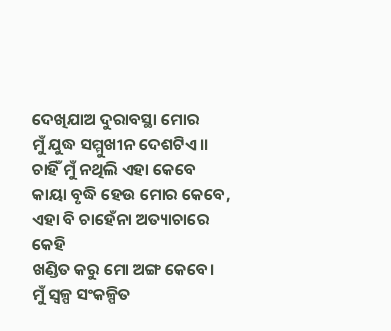ଦେଖିଯାଅ ଦୁରାବସ୍ଥା ମୋର
ମୁଁ ଯୁଦ୍ଧ ସମ୍ମୁଖୀନ ଦେଶଟିଏ।।
ଚାହିଁ ମୁଁ ନଥିଲି ଏହା କେବେ
କାୟା ବୃଦ୍ଧି ହେଉ ମୋର କେବେ,
ଏହା ବି ଚାହେଁନା ଅତ୍ୟାଚାରେ କେହି
ଖଣ୍ଡିତ କରୁ ମୋ ଅଙ୍ଗ କେବେ।
ମୁଁ ସ୍ୱଳ୍ପ ସଂକଳ୍ପିତ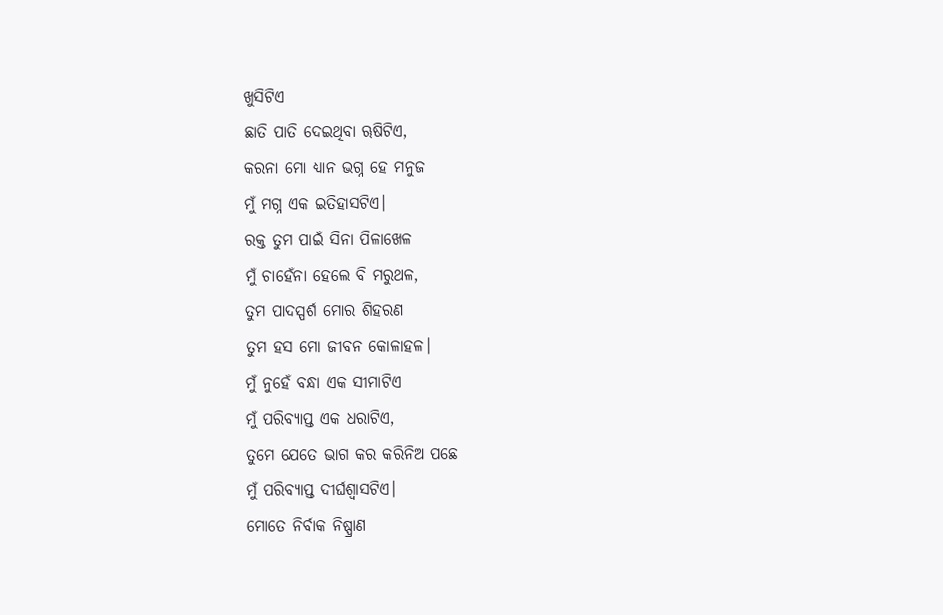ଖୁସିଟିଏ
ଛାତି ପାତି ଦେଇଥିବା ୠଷିଟିଏ,
କରନା ମୋ ଧ୍ୟାନ ଭଗ୍ନ ହେ ମନୁଜ
ମୁଁ ମଗ୍ନ ଏକ ଇତିହାସଟିଏ।
ରକ୍ତ ତୁମ ପାଇଁ ସିନା ପିଳାଖେଳ
ମୁଁ ଚାହେଁନା ହେଲେ ବି ମରୁଥଳ,
ତୁମ ପାଦସ୍ପର୍ଶ ମୋର ଶିହରଣ
ତୁମ ହସ ମୋ ଜୀବନ କୋଳାହଳ।
ମୁଁ ନୁହେଁ ବନ୍ଧା ଏକ ସୀମାଟିଏ
ମୁଁ ପରିବ୍ୟାପ୍ତ ଏକ ଧରାଟିଏ,
ତୁମେ ଯେତେ ଭାଗ କର କରିନିଅ ପଛେ
ମୁଁ ପରିବ୍ୟାପ୍ତ ଦୀର୍ଘଶ୍ବାସଟିଏ।
ମୋତେ ନିର୍ବାକ ନିଷ୍ପ୍ରାଣ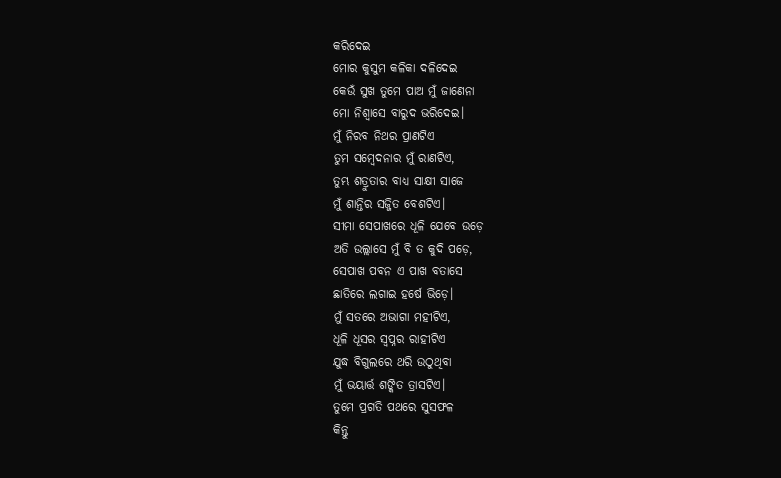କରିଦେଇ
ମୋର କୁସୁମ କଳିକା ଦଳିଦେଇ
କେଉଁ ସୁଖ ତୁମେ ପାଅ ମୁଁ ଜାଣେନା
ମୋ ନିଶ୍ବାସେ ବାରୁଦ ଭରିଦେଇ।
ମୁଁ ନିରବ ନିଥର ପ୍ରାଣଟିଏ
ତୁମ ସମ୍ବେଦନାର ମୁଁ ରାଣଟିଏ,
ତୁମ୍ଭ ଶତ୍ରୁତାର ବାଧ୍ୟ ସାକ୍ଷୀ ସାଜେ
ମୁଁ ଶାନ୍ତିର ସଜ୍ଜିତ ବେଶଟିଏ।
ସୀମା ସେପାଖରେ ଧୂଳି ଯେବେ ଉଡ଼େ
ଅତି ଉଲ୍ଲାସେ ମୁଁ ବି ତ କୁଦି ପଡ଼େ,
ସେପାଖ ପବନ ଏ ପାଖ ବତାସେ
ଛାତିରେ ଲଗାଇ ହର୍ଷେ ଭିଡ଼େ।
ମୁଁ ସତରେ ଅଭାଗା ମହୀଟିଏ,
ଧୂଳି ଧୂସର ସ୍ୱପ୍ନର ରାହୀଟିଏ
ଯୁଦ୍ଧ ବିଗୁଲରେ ଥରି ଉଠୁଥିବା
ମୁଁ ଭୟାର୍ତ୍ତ ଶଙ୍କିତ ତ୍ରାସଟିଏ।
ତୁମେ ପ୍ରଗତି ପଥରେ ସୁସଫଳ
କିନ୍ତୁ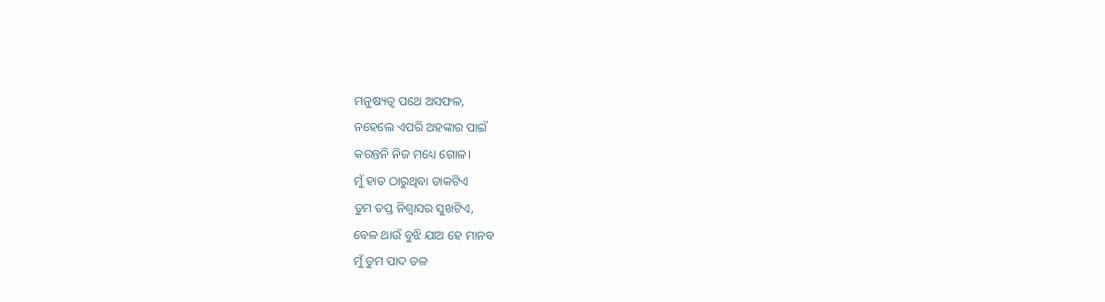ମନୁଷ୍ୟତ୍ୱ ପଥେ ଅସଫଳ,
ନହେଲେ ଏପରି ଅହଙ୍କାର ପାଇଁ
କରନ୍ତନି ନିଜ ମଧ୍ୟେ ଗୋଳ।
ମୁଁ ହାତ ଠାରୁଥିବା ଡାକଟିଏ
ତୁମ ତପ୍ତ ନିଶ୍ବାସର ସୁଖଟିଏ,
ବେଳ ଥାଉଁ ବୁଝି ଯାଅ ହେ ମାନବ
ମୁଁ ତୁମ ପାଦ ତଳ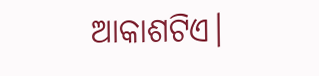ଆକାଶଟିଏ।